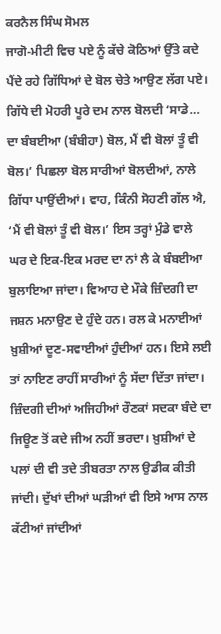ਕਰਨੈਲ ਸਿੰਘ ਸੋਮਲ
ਜਾਗੋ-ਮੀਟੀ ਵਿਚ ਪਏ ਨੂੰ ਕੱਚੇ ਕੋਠਿਆਂ ਉੱਤੇ ਕਦੇ ਪੈਂਦੇ ਰਹੇ ਗਿੱਧਿਆਂ ਦੇ ਬੋਲ ਚੇਤੇ ਆਉਣ ਲੱਗ ਪਏ। ਗਿੱਧੇ ਦੀ ਮੋਹਰੀ ਪੂਰੇ ਦਮ ਨਾਲ ਬੋਲਦੀ ‘ਸਾਡੇ… ਦਾ ਬੰਬਈਆ (ਬੰਬੀਹਾ) ਬੋਲ, ਮੈਂ ਵੀ ਬੋਲਾਂ ਤੂੰ ਵੀ ਬੋਲ।’ ਪਿਛਲਾ ਬੋਲ ਸਾਰੀਆਂ ਬੋਲਦੀਆਂ, ਨਾਲੇ ਗਿੱਧਾ ਪਾਉਂਦੀਆਂ। ਵਾਹ, ਕਿੰਨੀ ਸੋਹਣੀ ਗੱਲ ਐ, ‘ਮੈਂ ਵੀ ਬੋਲਾਂ ਤੂੰ ਵੀ ਬੋਲ।’ ਇਸ ਤਰ੍ਹਾਂ ਮੁੰਡੇ ਵਾਲੇ ਘਰ ਦੇ ਇਕ-ਇਕ ਮਰਦ ਦਾ ਨਾਂ ਲੈ ਕੇ ਬੰਬਈਆ ਬੁਲਾਇਆ ਜਾਂਦਾ। ਵਿਆਹ ਦੇ ਮੌਕੇ ਜ਼ਿੰਦਗੀ ਦਾ ਜਸ਼ਨ ਮਨਾਉਣ ਦੇ ਹੁੰਦੇ ਹਨ। ਰਲ ਕੇ ਮਨਾਈਆਂ ਖ਼ੁਸ਼ੀਆਂ ਦੂਣ-ਸਵਾਈਆਂ ਹੁੰਦੀਆਂ ਹਨ। ਇਸੇ ਲਈ ਤਾਂ ਨਾਇਣ ਰਾਹੀਂ ਸਾਰੀਆਂ ਨੂੰ ਸੱਦਾ ਦਿੱਤਾ ਜਾਂਦਾ। ਜ਼ਿੰਦਗੀ ਦੀਆਂ ਅਜਿਹੀਆਂ ਰੌਣਕਾਂ ਸਦਕਾ ਬੰਦੇ ਦਾ ਜਿਊਣ ਤੋਂ ਕਦੇ ਜੀਅ ਨਹੀਂ ਭਰਦਾ। ਖ਼ੁਸ਼ੀਆਂ ਦੇ ਪਲਾਂ ਦੀ ਵੀ ਤਦੇ ਤੀਬਰਤਾ ਨਾਲ ਉਡੀਕ ਕੀਤੀ ਜਾਂਦੀ। ਦੁੱਖਾਂ ਦੀਆਂ ਘੜੀਆਂ ਵੀ ਇਸੇ ਆਸ ਨਾਲ ਕੱਟੀਆਂ ਜਾਂਦੀਆਂ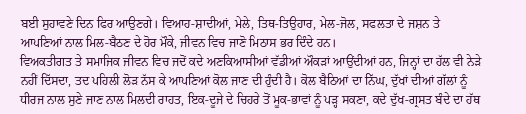ਬਈ ਸੁਹਾਵਣੇ ਦਿਨ ਫਿਰ ਆਉਣਗੇ। ਵਿਆਹ-ਸ਼ਾਦੀਆਂ, ਮੇਲੇ, ਤਿਥ-ਤਿਉਹਾਰ, ਮੇਲ-ਜੋਲ, ਸਫਲਤਾ ਦੇ ਜਸ਼ਨ ਤੇ ਆਪਣਿਆਂ ਨਾਲ ਮਿਲ-ਬੈਠਣ ਦੇ ਹੋਰ ਮੌਕੇ, ਜੀਵਨ ਵਿਚ ਜਾਣੋ ਮਿਠਾਸ ਭਰ ਦਿੰਦੇ ਹਨ।
ਵਿਅਕਤੀਗਤ ਤੇ ਸਮਾਜਿਕ ਜੀਵਨ ਵਿਚ ਜਦੋਂ ਕਦੇ ਅਣਕਿਆਸੀਆਂ ਵੱਡੀਆਂ ਔਕੜਾਂ ਆਉਂਦੀਆਂ ਹਨ, ਜਿਨ੍ਹਾਂ ਦਾ ਹੱਲ ਵੀ ਨੇੜੇ ਨਹੀਂ ਦਿੱਸਦਾ, ਤਦ ਪਹਿਲੀ ਲੋੜ ਨੱਸ ਕੇ ਆਪਣਿਆਂ ਕੋਲ ਜਾਣ ਦੀ ਹੁੰਦੀ ਹੈ। ਕੋਲ ਬੈਠਿਆਂ ਦਾ ਨਿੱਘ, ਦੁੱਖਾਂ ਦੀਆਂ ਗੱਲਾਂ ਨੂੰ ਧੀਰਜ ਨਾਲ ਸੁਣੇ ਜਾਣ ਨਾਲ ਮਿਲਦੀ ਰਾਹਤ, ਇਕ-ਦੂਜੇ ਦੇ ਚਿਹਰੇ ਤੋਂ ਮੂਕ-ਭਾਵਾਂ ਨੂੰ ਪੜ੍ਹ ਸਕਣਾ, ਕਦੇ ਦੁੱਖ-ਗ੍ਰਸਤ ਬੰਦੇ ਦਾ ਹੱਥ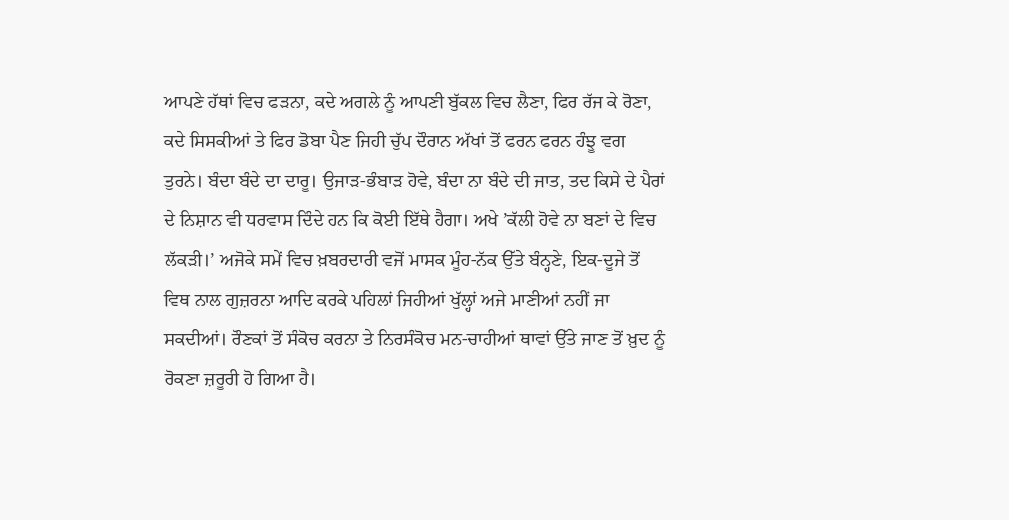ਆਪਣੇ ਹੱਥਾਂ ਵਿਚ ਫੜਨਾ, ਕਦੇ ਅਗਲੇ ਨੂੰ ਆਪਣੀ ਬੁੱਕਲ ਵਿਚ ਲੈਣਾ, ਫਿਰ ਰੱਜ ਕੇ ਰੋਣਾ, ਕਦੇ ਸਿਸਕੀਆਂ ਤੇ ਫਿਰ ਡੋਬਾ ਪੈਣ ਜਿਹੀ ਚੁੱਪ ਦੌਰਾਨ ਅੱਖਾਂ ਤੋਂ ਫਰਨ ਫਰਨ ਹੰਝੂ ਵਗ ਤੁਰਨੇ। ਬੰਦਾ ਬੰਦੇ ਦਾ ਦਾਰੂ। ਉਜਾੜ-ਭੰਬਾੜ ਹੋਵੇ, ਬੰਦਾ ਨਾ ਬੰਦੇ ਦੀ ਜਾਤ, ਤਦ ਕਿਸੇ ਦੇ ਪੈਰਾਂ ਦੇ ਨਿਸ਼ਾਨ ਵੀ ਧਰਵਾਸ ਦਿੰਦੇ ਹਨ ਕਿ ਕੋਈ ਇੱਥੇ ਹੈਗਾ। ਅਖੇ ’ਕੱਲੀ ਹੋਵੇ ਨਾ ਬਣਾਂ ਦੇ ਵਿਚ ਲੱਕੜੀ।’ ਅਜੋਕੇ ਸਮੇਂ ਵਿਚ ਖ਼ਬਰਦਾਰੀ ਵਜੋਂ ਮਾਸਕ ਮੂੰਹ-ਨੱਕ ਉੱਤੇ ਬੰਨ੍ਹਣੇ, ਇਕ-ਦੂਜੇ ਤੋਂ ਵਿਥ ਨਾਲ ਗੁਜ਼ਰਨਾ ਆਦਿ ਕਰਕੇ ਪਹਿਲਾਂ ਜਿਹੀਆਂ ਖੁੱਲ੍ਹਾਂ ਅਜੇ ਮਾਣੀਆਂ ਨਹੀਂ ਜਾ ਸਕਦੀਆਂ। ਰੌਣਕਾਂ ਤੋਂ ਸੰਕੋਚ ਕਰਨਾ ਤੇ ਨਿਰਸੰਕੋਚ ਮਨ-ਚਾਹੀਆਂ ਥਾਵਾਂ ਉੱਤੇ ਜਾਣ ਤੋਂ ਖ਼ੁਦ ਨੂੰ ਰੋਕਣਾ ਜ਼ਰੂਰੀ ਹੋ ਗਿਆ ਹੈ।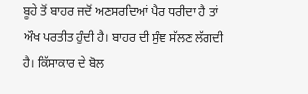ਬੂਹੇ ਤੋਂ ਬਾਹਰ ਜਦੋਂ ਅਣਸਰਦਿਆਂ ਪੈਰ ਧਰੀਦਾ ਹੈ ਤਾਂ ਔਖ ਪਰਤੀਤ ਹੁੰਦੀ ਹੈ। ਬਾਹਰ ਦੀ ਸੁੰਞ ਸੱਲਣ ਲੱਗਦੀ ਹੈ। ਕਿੱਸਾਕਾਰ ਦੇ ਬੋਲ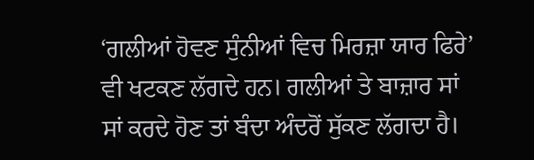‘ਗਲੀਆਂ ਹੋਵਣ ਸੁੰਨੀਆਂ ਵਿਚ ਮਿਰਜ਼ਾ ਯਾਰ ਫਿਰੇ’ ਵੀ ਖਟਕਣ ਲੱਗਦੇ ਹਨ। ਗਲੀਆਂ ਤੇ ਬਾਜ਼ਾਰ ਸਾਂ ਸਾਂ ਕਰਦੇ ਹੋਣ ਤਾਂ ਬੰਦਾ ਅੰਦਰੋਂ ਸੁੱਕਣ ਲੱਗਦਾ ਹੈ।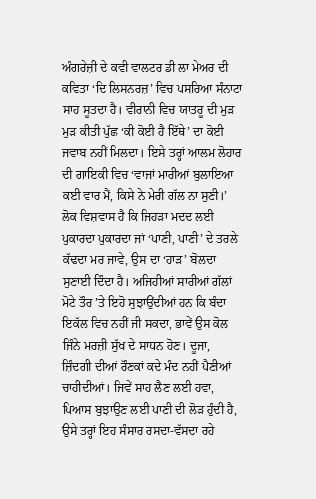ਅੰਗਰੇਜ਼ੀ ਦੇ ਕਵੀ ਵਾਲਟਰ ਡੀ ਲਾ ਮੇਅਰ ਦੀ ਕਵਿਤਾ ‘ਦਿ ਲਿਸਨਰਜ਼’ ਵਿਚ ਪਸਰਿਆ ਸੰਨਾਟਾ ਸਾਹ ਸੂਤਦਾ ਹੈ। ਵੀਰਾਨੀ ਵਿਚ ਯਾਤਰੂ ਦੀ ਮੁੜ ਮੁੜ ਕੀਤੀ ਪੁੱਛ ‘ਕੀ ਕੋਈ ਹੈ ਇੱਥੇ’ ਦਾ ਕੋਈ ਜਵਾਬ ਨਹੀਂ ਮਿਲਦਾ। ਇਸੇ ਤਰ੍ਹਾਂ ਆਲਮ ਲੋਹਾਰ ਦੀ ਗਾਇਕੀ ਵਿਚ ‘ਵਾਜਾਂ ਮਾਰੀਆਂ ਬੁਲਾਇਆ ਕਈ ਵਾਰ ਮੈਂ, ਕਿਸੇ ਨੇ ਮੇਰੀ ਗੱਲ ਨਾ ਸੁਣੀ।’ ਲੋਕ ਵਿਸ਼ਵਾਸ ਹੈ ਕਿ ਜਿਹੜਾ ਮਦਦ ਲਈ ਪੁਕਾਰਦਾ ਪੁਕਾਰਦਾ ਜਾਂ ‘ਪਾਣੀ, ਪਾਣੀ’ ਦੇ ਤਰਲੇ ਕੱਢਦਾ ਮਰ ਜਾਵੇ, ਉਸ ਦਾ ‘ਹਾੜ’ ਬੋਲਦਾ ਸੁਣਾਈ ਦਿੰਦਾ ਹੈ। ਅਜਿਹੀਆਂ ਸਾਰੀਆਂ ਗੱਲਾਂ ਮੋਟੇ ਤੌਰ ’ਤੇ ਇਹੋ ਸੁਝਾਉਂਦੀਆਂ ਹਨ ਕਿ ਬੰਦਾ ਇਕੱਲ ਵਿਚ ਨਹੀਂ ਜੀ ਸਕਦਾ, ਭਾਵੇਂ ਉਸ ਕੋਲ ਜਿੰਨੇ ਮਰਜ਼ੀ ਸੁੱਖ ਦੇ ਸਾਧਨ ਹੋਣ। ਦੂਜਾ, ਜ਼ਿੰਦਗੀ ਦੀਆਂ ਰੌਣਕਾਂ ਕਦੇ ਮੰਦ ਨਹੀਂ ਪੈਣੀਆਂ ਚਾਹੀਦੀਆਂ। ਜਿਵੇਂ ਸਾਹ ਲੈਣ ਲਈ ਹਵਾ, ਪਿਆਸ ਬੁਝਾਉਣ ਲਈ ਪਾਣੀ ਦੀ ਲੋੜ ਹੁੰਦੀ ਹੈ, ਉਸੇ ਤਰ੍ਹਾਂ ਇਹ ਸੰਸਾਰ ਰਸਦਾ-ਵੱਸਦਾ ਰਹੇ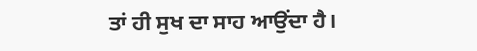ਤਾਂ ਹੀ ਸੁਖ ਦਾ ਸਾਹ ਆਉਂਦਾ ਹੈ।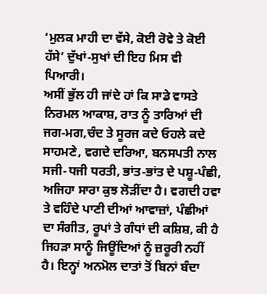‘ਮੁਲਕ ਮਾਹੀ ਦਾ ਵੱਸੇ, ਕੋਈ ਰੋਵੇ ਤੇ ਕੋਈ ਹੱਸੇ’ ਦੁੱਖਾਂ-ਸੁਖਾਂ ਦੀ ਇਹ ਮਿਸ ਵੀ ਪਿਆਰੀ।
ਅਸੀਂ ਭੁੱਲ ਹੀ ਜਾਂਦੇ ਹਾਂ ਕਿ ਸਾਡੇ ਵਾਸਤੇ ਨਿਰਮਲ ਆਕਾਸ਼, ਰਾਤ ਨੂੰ ਤਾਰਿਆਂ ਦੀ ਜਗ-ਮਗ,ਚੰਦ ਤੇ ਸੂਰਜ ਕਦੇ ਓਹਲੇ ਕਦੇ ਸਾਹਮਣੇ, ਵਗਦੇ ਦਰਿਆ, ਬਨਸਪਤੀ ਨਾਲ ਸਜੀ-ਧਜੀ ਧਰਤੀ, ਭਾਂਤ-ਭਾਂਤ ਦੇ ਪਸ਼ੂ-ਪੰਛੀ, ਅਜਿਹਾ ਸਾਰਾ ਕੁਝ ਲੋੜੀਂਦਾ ਹੈ। ਵਗਦੀ ਹਵਾ ਤੇ ਵਹਿੰਦੇ ਪਾਣੀ ਦੀਆਂ ਆਵਾਜ਼ਾਂ, ਪੰਛੀਆਂ ਦਾ ਸੰਗੀਤ, ਰੂਪਾਂ ਤੇ ਗੰਧਾਂ ਦੀ ਕਸ਼ਿਸ਼, ਕੀ ਹੈ ਜਿਹੜਾ ਸਾਨੂੰ ਜਿਊਂਦਿਆਂ ਨੂੰ ਜ਼ਰੂਰੀ ਨਹੀਂ ਹੈ। ਇਨ੍ਹਾਂ ਅਨਮੋਲ ਦਾਤਾਂ ਤੋਂ ਬਿਨਾਂ ਬੰਦਾ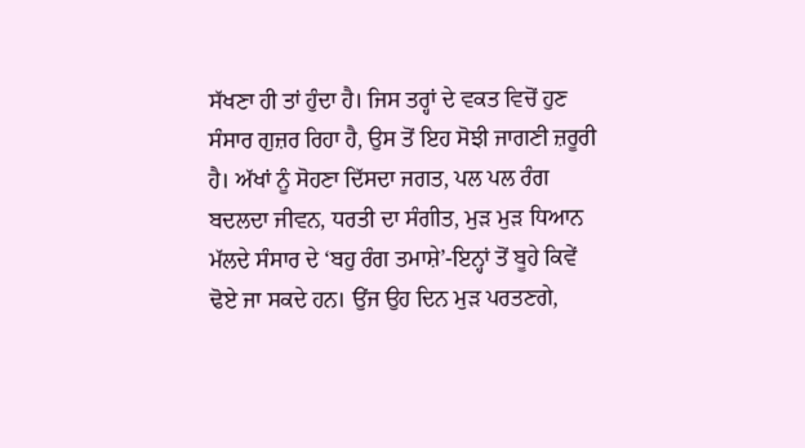ਸੱਖਣਾ ਹੀ ਤਾਂ ਹੁੰਦਾ ਹੈ। ਜਿਸ ਤਰ੍ਹਾਂ ਦੇ ਵਕਤ ਵਿਚੋਂ ਹੁਣ ਸੰਸਾਰ ਗੁਜ਼ਰ ਰਿਹਾ ਹੈ, ਉਸ ਤੋਂ ਇਹ ਸੋਝੀ ਜਾਗਣੀ ਜ਼ਰੂਰੀ ਹੈ। ਅੱਖਾਂ ਨੂੰ ਸੋਹਣਾ ਦਿੱਸਦਾ ਜਗਤ, ਪਲ ਪਲ ਰੰਗ ਬਦਲਦਾ ਜੀਵਨ, ਧਰਤੀ ਦਾ ਸੰਗੀਤ, ਮੁੜ ਮੁੜ ਧਿਆਨ ਮੱਲਦੇ ਸੰਸਾਰ ਦੇ ‘ਬਹੁ ਰੰਗ ਤਮਾਸ਼ੇ’-ਇਨ੍ਹਾਂ ਤੋਂ ਬੂਹੇ ਕਿਵੇਂ ਢੋਏ ਜਾ ਸਕਦੇ ਹਨ। ਉਂਜ ਉਹ ਦਿਨ ਮੁੜ ਪਰਤਣਗੇ,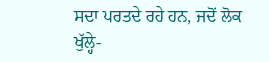ਸਦਾ ਪਰਤਦੇ ਰਹੇ ਹਨ, ਜਦੋਂ ਲੋਕ ਖੁੱਲ੍ਹੇ-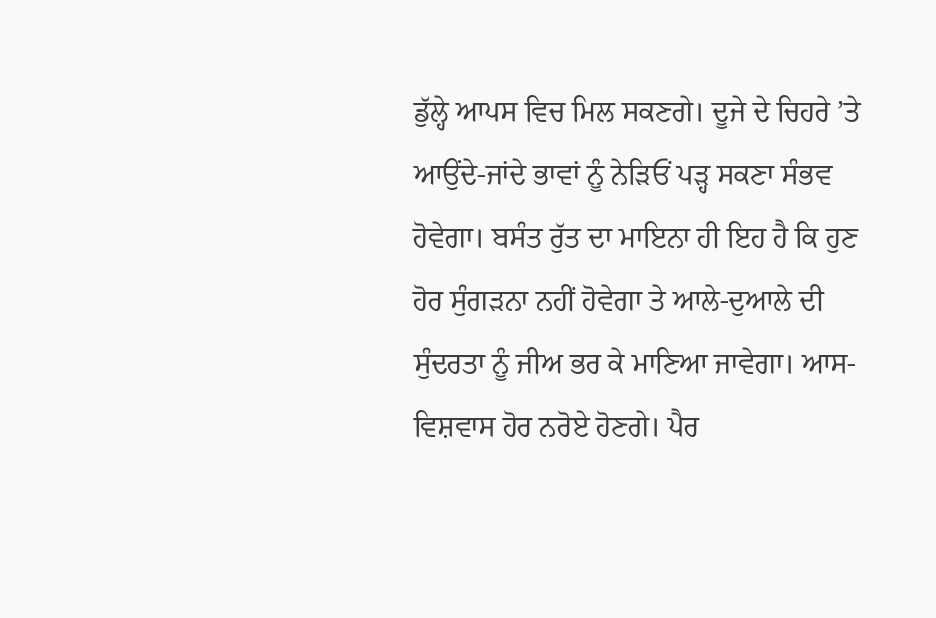ਡੁੱਲ੍ਹੇ ਆਪਸ ਵਿਚ ਮਿਲ ਸਕਣਗੇ। ਦੂਜੇ ਦੇ ਚਿਹਰੇ ’ਤੇ ਆਉਂਦੇ-ਜਾਂਦੇ ਭਾਵਾਂ ਨੂੰ ਨੇੜਿਓਂ ਪੜ੍ਹ ਸਕਣਾ ਸੰਭਵ ਹੋਵੇਗਾ। ਬਸੰਤ ਰੁੱਤ ਦਾ ਮਾਇਨਾ ਹੀ ਇਹ ਹੈ ਕਿ ਹੁਣ ਹੋਰ ਸੁੰਗੜਨਾ ਨਹੀਂ ਹੋਵੇਗਾ ਤੇ ਆਲੇ-ਦੁਆਲੇ ਦੀ ਸੁੰਦਰਤਾ ਨੂੰ ਜੀਅ ਭਰ ਕੇ ਮਾਣਿਆ ਜਾਵੇਗਾ। ਆਸ-ਵਿਸ਼ਵਾਸ ਹੋਰ ਨਰੋਏ ਹੋਣਗੇ। ਪੈਰ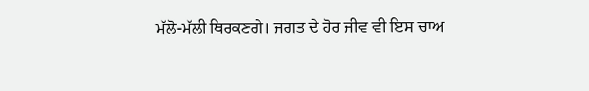ਮੱਲੋ-ਮੱਲੀ ਥਿਰਕਣਗੇ। ਜਗਤ ਦੇ ਹੋਰ ਜੀਵ ਵੀ ਇਸ ਚਾਅ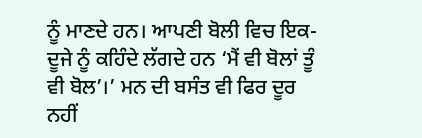ਨੂੰ ਮਾਣਦੇ ਹਨ। ਆਪਣੀ ਬੋਲੀ ਵਿਚ ਇਕ-ਦੂਜੇ ਨੂੰ ਕਹਿੰਦੇ ਲੱਗਦੇ ਹਨ ‘ਮੈਂ ਵੀ ਬੋਲਾਂ ਤੂੰ ਵੀ ਬੋਲ’।’ ਮਨ ਦੀ ਬਸੰਤ ਵੀ ਫਿਰ ਦੂਰ ਨਹੀਂ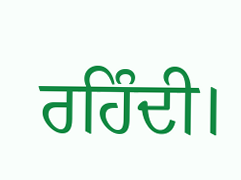ਰਹਿੰਦੀ।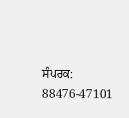ਸੰਪਰਕ: 88476-47101